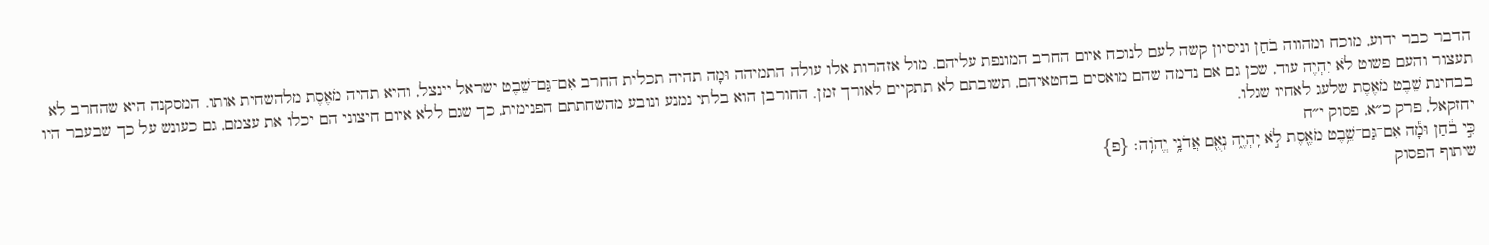הדבר כבר ידוע, מוכח ומהווה בֹחַן וניסיון קשה לעם לנוכח איום החרב המונפת עליהם. מול אזהרות אלו עולה התמיהה וּמָה תהיה תכלית החרב אִם־גַּם־שֵׁבֶט ישראל יינצל, והיא תהיה מֹאֶסֶת מלהשחית אותו. המסקנה היא שהחרב לא תעצור והעם פשוט לֹא יִהְיֶה עוד, שכן גם אם נדמה שהם מואסים בחטאיהם, תשובתם לא תתקיים לאורך זמן. החורבן הוא בלתי נמנע ונובע מהשחתתם הפנימית, כך שגם ללא איום חיצוני הם יכלו את עצמם, גם כעונש על כך שבעבר היו בבחינת שֵׁבֶט מֹאֶסֶת שלעג לאחיו שגלו.
יחזקאל, פרק כ״א, פסוק י״ח
כִּ֣י בֹ֔חַן וּמָ֕ה אִם־גַּם־שֵׁ֥בֶט מֹאֶ֖סֶת לֹ֣א יִֽהְיֶ֑ה נְאֻ֖ם אֲדֹנָ֥י יֱהֹוִֽה׃ {פ}
שיתוף הפסוק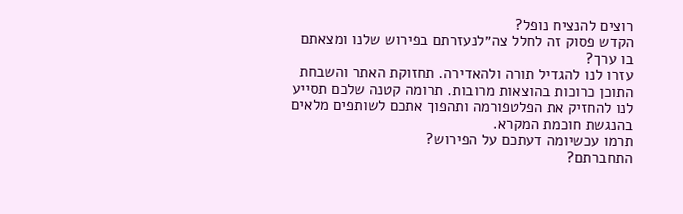רוצים להנציח נופל?
הקדש פסוק זה לחלל צה״לנעזרתם בפירוש שלנו ומצאתם בו ערך?
עזרו לנו להגדיל תורה ולהאדירה. תחזוקת האתר והשבחת התוכן כרוכות בהוצאות מרובות. תרומה קטנה שלכם תסייע לנו להחזיק את הפלטפורמה ותהפוך אתכם לשותפים מלאים בהנגשת חוכמת המקרא.
תרמו עכשיומה דעתכם על הפירוש?
התחברתם?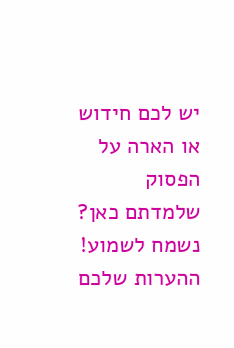יש לכם חידוש או הארה על הפסוק שלמדתם כאן? נשמח לשמוע!
ההערות שלכם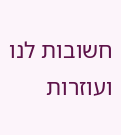חשובות לנו ועוזרות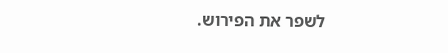לשפר את הפירוש.